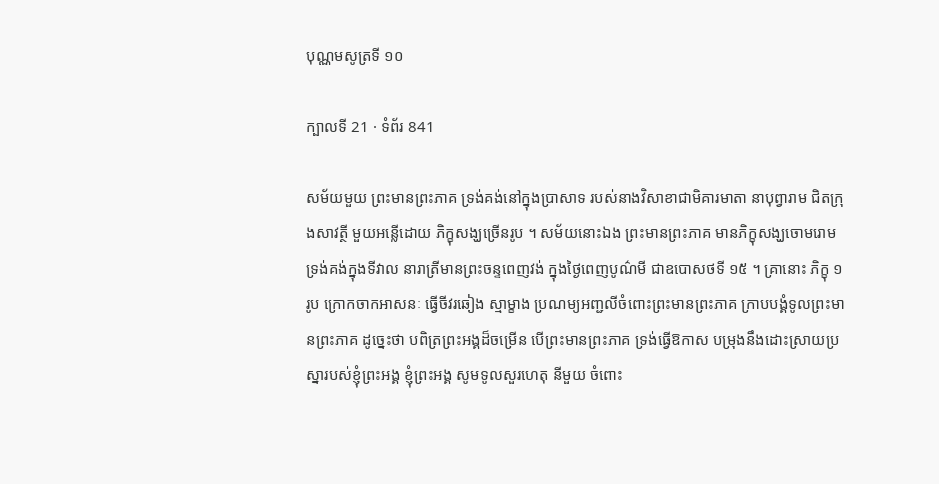បុណ្ណមសូត្រទី ១០

ក្បាលទី 21 · ទំព័រ 841

សម័យមួយ ព្រះមានព្រះភាគ ទ្រង់គង់នៅក្នុងប្រាសាទ របស់នាងវិសាខាជាមិគារមាតា នាបុព្វារាម ជិតក្រុងសាវត្ថី មួយអន្លើដោយ ភិក្ខុសង្ឃច្រើនរូប ។ សម័យនោះឯង ព្រះមានព្រះភាគ មានភិក្ខុសង្ឃចោមរោម ទ្រង់គង់ក្នុងទីវាល នារាត្រីមានព្រះចន្ទពេញវង់ ក្នុងថ្ងៃពេញបូណ៌មី ជាឧបោសថទី ១៥ ។ គ្រានោះ ភិក្ខុ ១ រូប ក្រោកចាកអាសនៈ ធ្វើចីវរឆៀង ស្មាម្ខាង ប្រណម្យអញ្ជលីចំពោះព្រះមានព្រះភាគ ក្រាបបង្គំទូលព្រះមានព្រះភាគ ដូច្នេះថា បពិត្រព្រះអង្គដ៏ចម្រើន បើព្រះមានព្រះភាគ ទ្រង់ធ្វើឱកាស បម្រុងនឹងដោះស្រាយប្រស្នារបស់ខ្ញុំព្រះអង្គ ខ្ញុំព្រះអង្គ សូមទូលសួរហេតុ នីមួយ ចំពោះ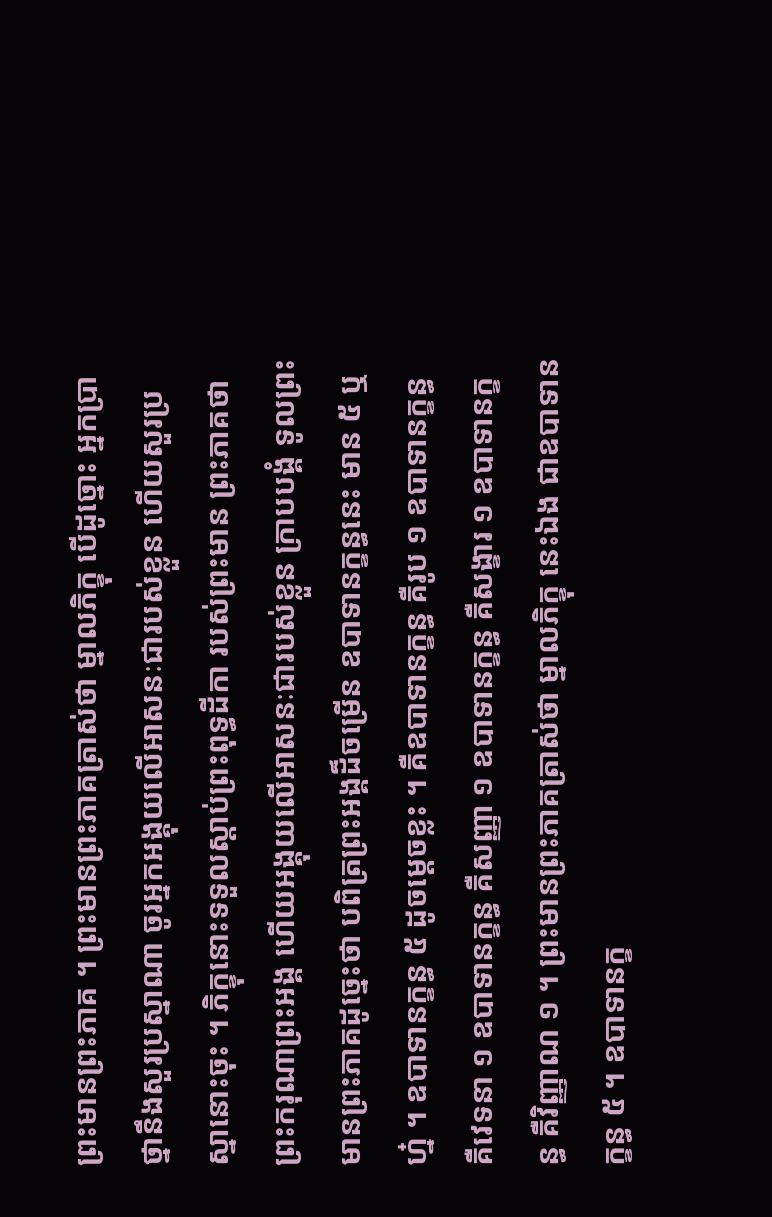ព្រះមានព្រះភាគ ។ ព្រះមានព្រះភាគត្រាស់ថា ម្នាលភិក្ខុ បើដូច្នោះ អ្នកប្រាថ្នានឹងសួរប្រស្នាណា ចូរអ្នកអង្គុយលើអាសនៈជារបស់ខ្លួន ហើយសួរប្រស្នានោះចុះ ។ ភិក្ខុនោះទទួលស្តាប់ព្រះពុទ្ធដីកា របស់ព្រះមាន ព្រះភាគថា ព្រះករុណាព្រះអង្គ ហើយអង្គុយលើអាសនៈជារបស់ខ្លួន ក្រាបបង្គំ ទូលព្រះមានព្រះភាគដូច្នេះថា បពិត្រព្រះអង្គដ៏ចម្រើន ឧបាទានក្ខន្ធនេះ មាន ៥ ឬហ្ន៎ ។ ឧបាទានក្ខន្ធ ៥ ដូចម្តេចខ្លះ ។ គឺឧបាទានក្ខន្ធ គឺរូប ១ ឧបាទានក្ខន្ធ គឺវេទនា ១ ឧបាទានក្ខន្ធ គឺសញ្ញា ១ ឧបាទានក្ខន្ធ គឺសង្ខារ ១ ឧបាទានក្ខន្ធ គឺវិញ្ញាណ ១ ។ ព្រះមានព្រះភាគត្រាស់ថា ម្នាលភិក្ខុ នេះឯង ជាឧបាទានក្ខន្ធ ៥ ។ ឧបាទានក្ខ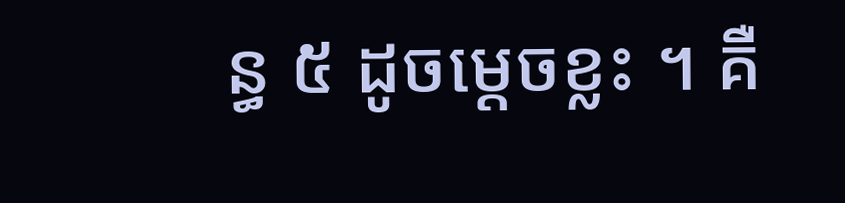ន្ធ ៥ ដូចម្តេចខ្លះ ។ គឺ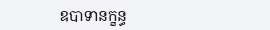ឧបាទានក្ខន្ធ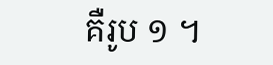គឺរូប ១ ។